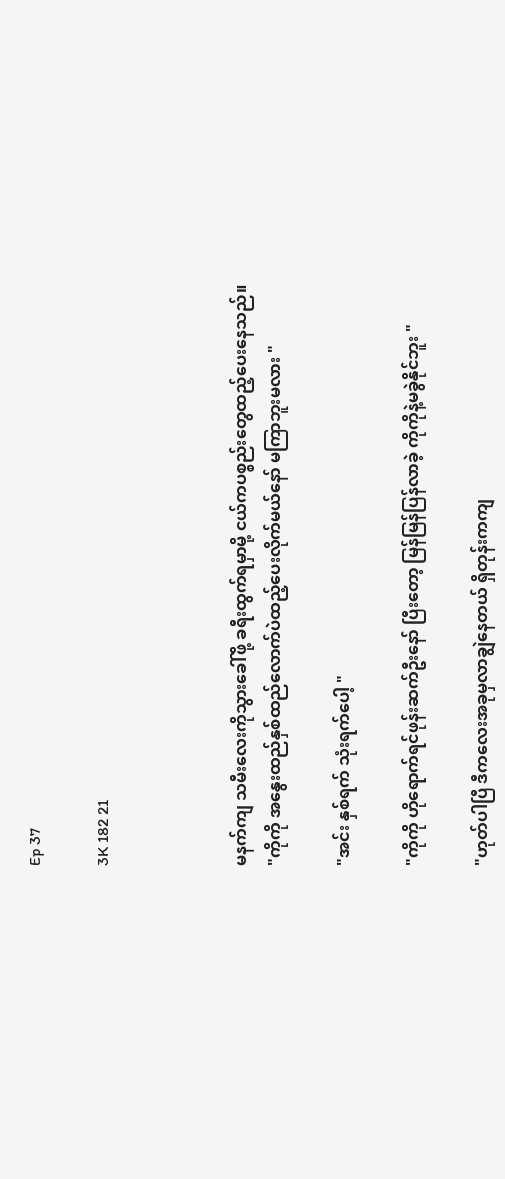Ep 37

3K 182 21



မနက်ကျ သမီးလေးကိုသွားခေါ်ဖို့ ခရီးထွက်ရမှာမို့ ငယ်ကပစ္စည်းတွေထည့်ပေးနေသည်။
"ကိုကို အနွေးထည်နှစ်ထည်လောက်ပဲထည့်ပေးလိုက်မယ်နော် မကြာဘူးမလား "

"အင်း နှစ်ရက် သုံးရက်ပေါ့ "

"ကိုကို ဟိုရောက်ရင်ဖုန်းဆက်ဦးနော် ပြီးတော့ မြန်မြန်ပြန်လာခဲ့ ကိုကိုနဲ့မခွဲနိုင်ဘူး "

"ဟုတ်ပါပြီ ဒီကလေးအခုမှလာချွဲနေတယ် ရှိတုန်းကကျ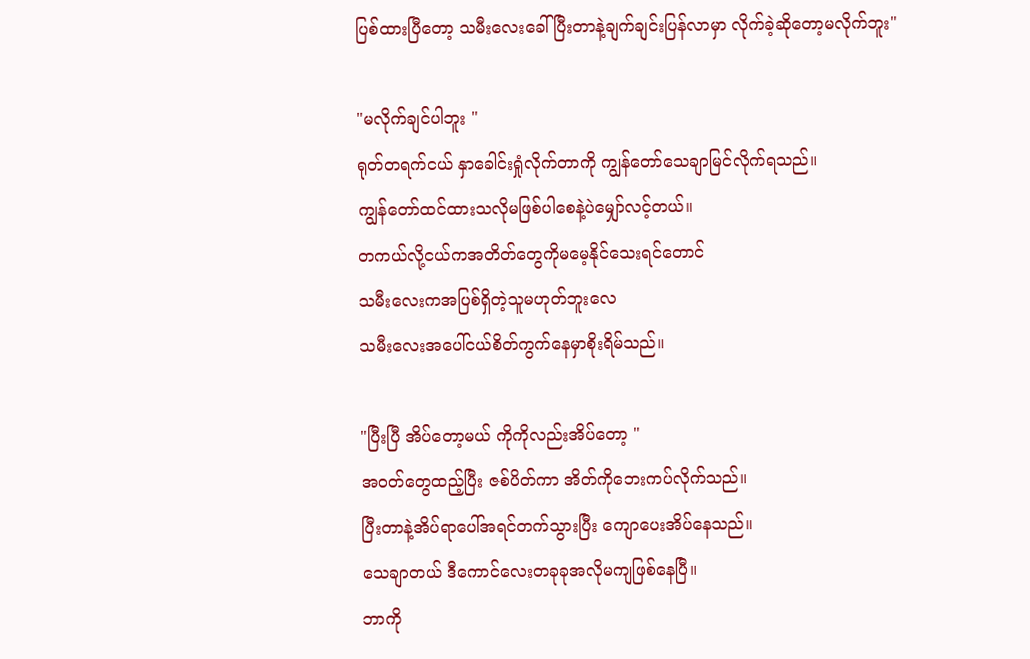ပြစ်ထားပြီတော့ သမီးလေးခေါ်ပြီးတာနဲ့ချက်ချင်းပြန်လာမှာ လိုက်ခဲ့ဆိုတော့မလိုက်ဘူး"

"မလိုက်ချင်ပါဘူး "
ရုတ်တရက်ငယ် နှာခေါင်းရှုံလိုက်တာကို ကျွန်တော်သေချာမြင်လိုက်ရသည်။
ကျွန်တော်ထင်ထားသလိုမဖြစ်ပါစေနဲ့ပဲမျှော်လင့်တယ်။
တကယ်လို့ငယ်ကအတိတ်တွေကိုမမေ့နိုင်သေးရင်တောင်
သမီးလေးကအပြစ်ရှိတဲ့သူမဟုတ်ဘူးလေ
သမီးလေးအပေါ်ငယ်စိတ်ကွက်နေမှာစိုးရိမ်သည်။

"ပြီးပြီ အိပ်တော့မယ် ကိုကိုလည်းအိပ်တော့ "
အဝတ်တွေထည့်ပြီး ဇစ်ပိတ်ကာ အိတ်ကိုဘေးကပ်လိုက်သည်။
ပြီးတာနဲ့အိပ်ရာပေါ်အရင်တက်သွားပြီး ကျောပေးအိပ်နေသည်။
သေချာတယ် ဒီကောင်လေးတခုခုအလိုမကျဖြစ်နေပြီ။
ဘာကို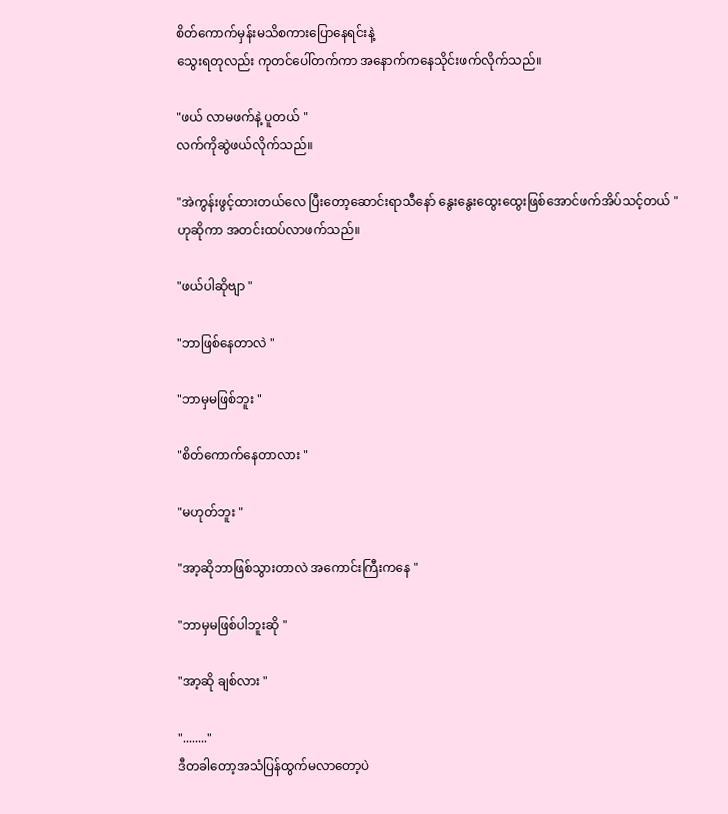စိတ်ကောက်မှန်းမသိစကားပြောနေရင်းနဲ့
သွေးရတုလည်း ကုတင်ပေါ်တက်ကာ အနောက်ကနေသိုင်းဖက်လိုက်သည်။

"ဖယ် လာမဖက်နဲ့ ပူတယ် "
လက်ကိုဆွဲဖယ်လိုက်သည်။

"အဲကွန်းဖွင့်ထားတယ်လေ ပြီးတော့ဆောင်းရာသီနော် နွေးနွေးထွေးထွေးဖြစ်အောင်ဖက်အိပ်သင့်တယ် "
ဟုဆိုကာ အတင်းထပ်လာဖက်သည်။

"ဖယ်ပါဆိုဗျာ "

"ဘာဖြစ်နေတာလဲ "

"ဘာမှမဖြစ်ဘူး "

"စိတ်ကောက်နေတာလား "

"မဟုတ်ဘူး "

"အာ့ဆိုဘာဖြစ်သွားတာလဲ အကောင်းကြီးကနေ "

"ဘာမှမဖြစ်ပါဘူးဆို "

"အာ့ဆို ချစ်လား "

"........"
ဒီတခါတော့အသံပြန်ထွက်မလာတော့ပဲ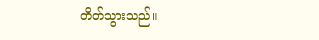တိတ်သွားသည်။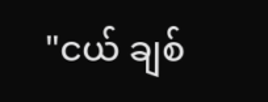"ငယ် ချစ်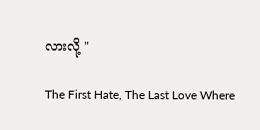လားလို့ "

The First Hate, The Last Love Where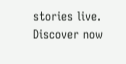stories live. Discover now